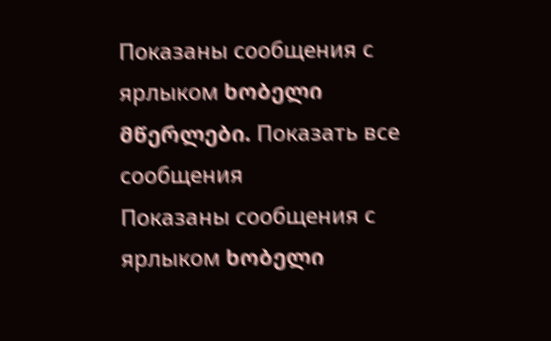Показаны сообщения с ярлыком ხობელი მწერლები. Показать все сообщения
Показаны сообщения с ярлыком ხობელი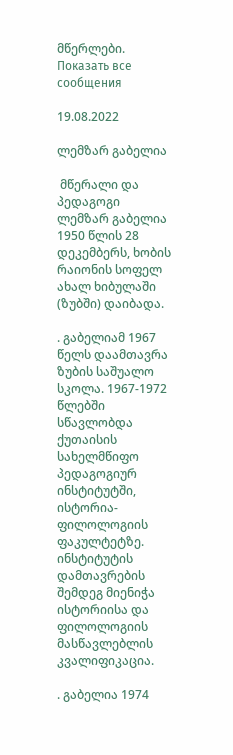მწერლები. Показать все сообщения

19.08.2022

ლემზარ გაბელია

 მწერალი და პედაგოგი ლემზარ გაბელია 1950 წლის 28 დეკემბერს, ხობის რაიონის სოფელ ახალ ხიბულაში (ზუბში) დაიბადა.

. გაბელიამ 1967 წელს დაამთავრა ზუბის საშუალო სკოლა. 1967-1972 წლებში სწავლობდა ქუთაისის სახელმწიფო პედაგოგიურ ინსტიტუტში, ისტორია-ფილოლოგიის ფაკულტეტზე. ინსტიტუტის დამთავრების შემდეგ მიენიჭა ისტორიისა და ფილოლოგიის მასწავლებლის კვალიფიკაცია.

. გაბელია 1974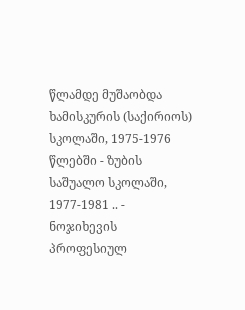წლამდე მუშაობდა ხამისკურის (საქირიოს) სკოლაში, 1975-1976 წლებში - ზუბის საშუალო სკოლაში, 1977-1981 .. - ნოჯიხევის პროფესიულ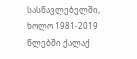სასწავლებელში, ხოლო 1981-2019 წლებში ქალაქ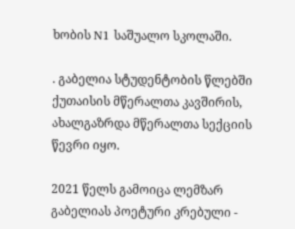ხობის N1 საშუალო სკოლაში.

. გაბელია სტუდენტობის წლებში ქუთაისის მწერალთა კავშირის, ახალგაზრდა მწერალთა სექციის წევრი იყო.

2021 წელს გამოიცა ლემზარ გაბელიას პოეტური კრებული -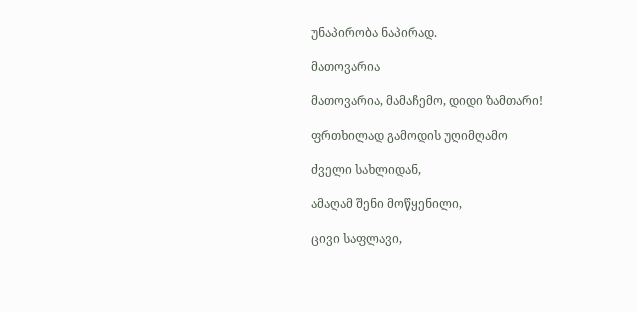უნაპირობა ნაპირად.

მათოვარია

მათოვარია, მამაჩემო, დიდი ზამთარი!

ფრთხილად გამოდის უღიმღამო

ძველი სახლიდან,

ამაღამ შენი მოწყენილი,

ცივი საფლავი,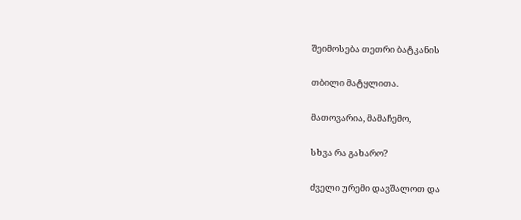შეიმოსება თეთრი ბატკანის

თბილი მატყლითა.

მათოვარია, მამაჩემო,

სხვა რა გახარო?

ძველი ურემი დავშალოთ და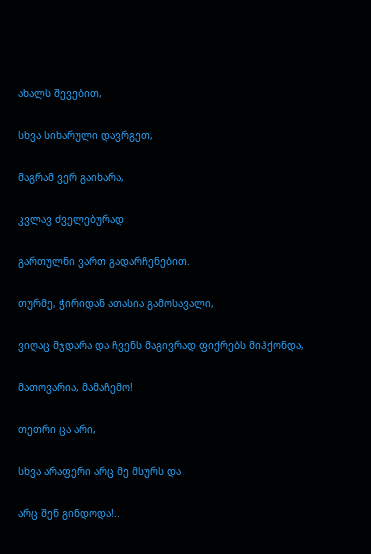ახალს შევებით,

სხვა სიხარული დავრგეთ,

მაგრამ ვერ გაიხარა,

კვლავ ძველებურად

გართულნი ვართ გადარჩენებით.

თურმე, ჭირიდან ათასია გამოსავალი,

ვიღაც მჯდარა და ჩვენს მაგივრად ფიქრებს მიჰქონდა,

მათოვარია, მამაჩემო!

თეთრი ცა არი,

სხვა არაფერი არც მე მსურს და

არც შენ გინდოდა!..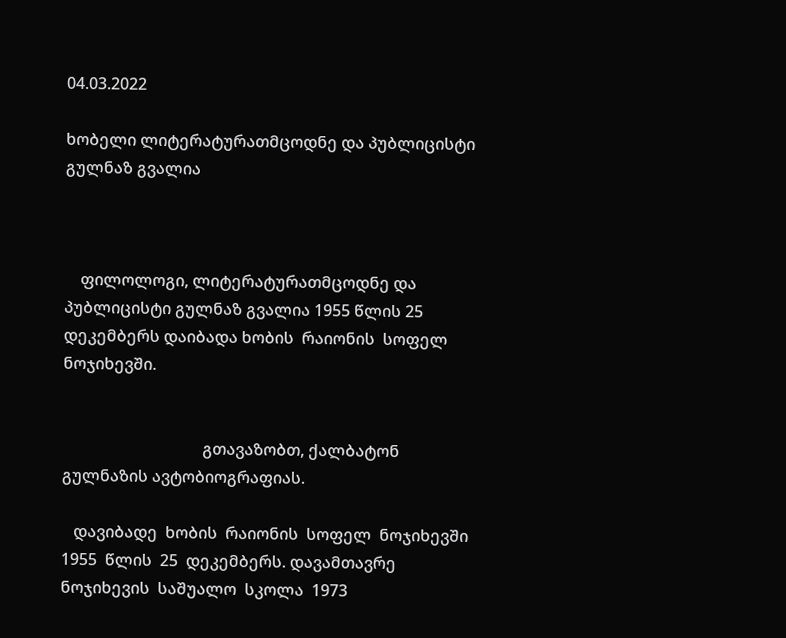04.03.2022

ხობელი ლიტერატურათმცოდნე და პუბლიცისტი გულნაზ გვალია



    ფილოლოგი, ლიტერატურათმცოდნე და  პუბლიცისტი გულნაზ გვალია 1955 წლის 25 დეკემბერს დაიბადა ხობის  რაიონის  სოფელ  ნოჯიხევში.


                                   გთავაზობთ, ქალბატონ გულნაზის ავტობიოგრაფიას.

   დავიბადე  ხობის  რაიონის  სოფელ  ნოჯიხევში 1955  წლის  25  დეკემბერს. დავამთავრე  ნოჯიხევის  საშუალო  სკოლა  1973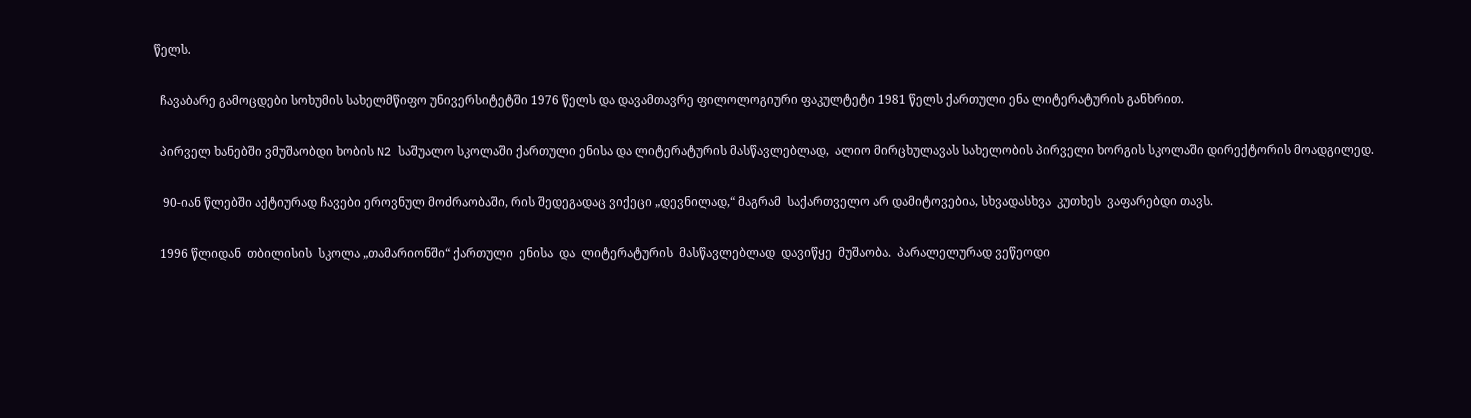წელს.

  ჩავაბარე გამოცდები სოხუმის სახელმწიფო უნივერსიტეტში 1976 წელს და დავამთავრე ფილოლოგიური ფაკულტეტი 1981 წელს ქართული ენა ლიტერატურის განხრით.

  პირველ ხანებში ვმუშაობდი ხობის N2 საშუალო სკოლაში ქართული ენისა და ლიტერატურის მასწავლებლად,  ალიო მირცხულავას სახელობის პირველი ხორგის სკოლაში დირექტორის მოადგილედ.

   90-იან წლებში აქტიურად ჩავები ეროვნულ მოძრაობაში, რის შედეგადაც ვიქეცი „დევნილად,“ მაგრამ  საქართველო არ დამიტოვებია, სხვადასხვა  კუთხეს  ვაფარებდი თავს.

  1996 წლიდან  თბილისის  სკოლა „თამარიონში“ ქართული  ენისა  და  ლიტერატურის  მასწავლებლად  დავიწყე  მუშაობა.  პარალელურად ვეწეოდი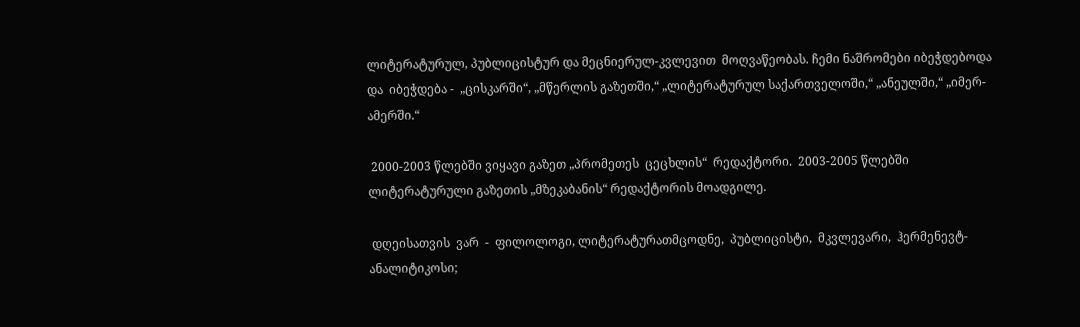ლიტერატურულ, პუბლიცისტურ და მეცნიერულ-კვლევით  მოღვაწეობას. ჩემი ნაშრომები იბეჭდებოდა  და  იბეჭდება -  „ცისკარში“, „მწერლის გაზეთში,“ „ლიტერატურულ საქართველოში,“ „ანეულში,“ „იმერ-ამერში.“

 2000-2003 წლებში ვიყავი გაზეთ „პრომეთეს  ცეცხლის“  რედაქტორი.  2003-2005 წლებში  ლიტერატურული გაზეთის „მზეკაბანის“ რედაქტორის მოადგილე.

 დღეისათვის  ვარ  -  ფილოლოგი, ლიტერატურათმცოდნე,  პუბლიცისტი,  მკვლევარი,  ჰერმენევტ-ანალიტიკოსი;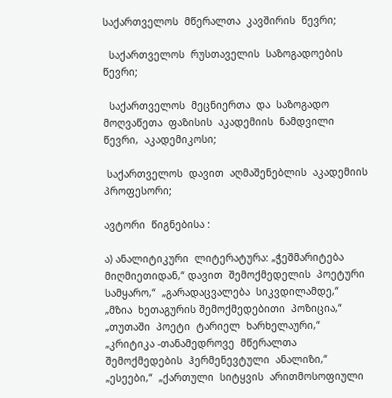საქართველოს  მწერალთა  კავშირის  წევრი;

  საქართველოს  რუსთაველის  საზოგადოების  წევრი;

  საქართველოს  მეცნიერთა  და  საზოგადო  მოღვაწეთა  ფაზისის  აკადემიის  ნამდვილი  წევრი,  აკადემიკოსი;

 საქართველოს  დავით  აღმაშენებლის  აკადემიის  პროფესორი;

ავტორი  წიგნებისა :

ა) ანალიტიკური  ლიტერატურა: „ჭეშმარიტება  მიღმიეთიდან,“ დავით  შემოქმედელის  პოეტური  სამყარო,“  „გარადაცვალება  სიკვდილამდე,“  „მზია  ხეთაგურის შემოქმედებითი  პოზიცია,“ „თუთაში  პოეტი  ტარიელ  ხარხელაური,“ „კრიტიკა -თანამედროვე  მწერალთა  შემოქმედების  ჰერმენევტული  ანალიზი,“ „ესეები,“  „ქართული  სიტყვის  არითმოსოფიული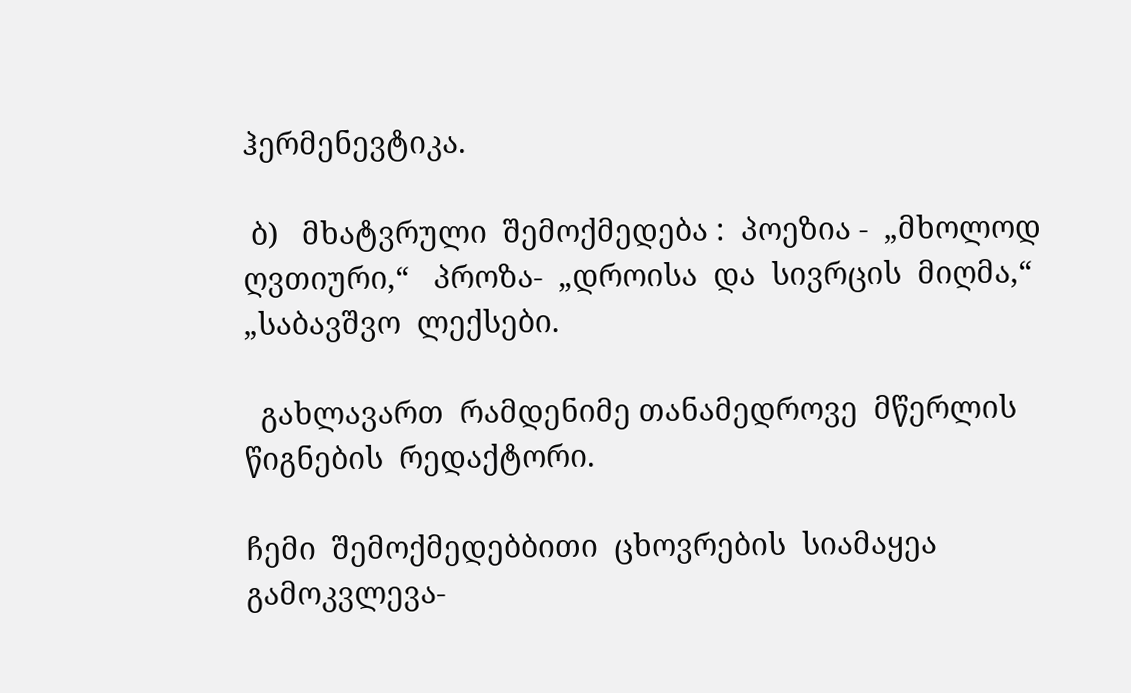ჰერმენევტიკა.

 ბ)   მხატვრული  შემოქმედება :  პოეზია -  „მხოლოდ  ღვთიური,“   პროზა-  „დროისა  და  სივრცის  მიღმა,“ „საბავშვო  ლექსები.

  გახლავართ  რამდენიმე თანამედროვე  მწერლის  წიგნების  რედაქტორი.

ჩემი  შემოქმედებბითი  ცხოვრების  სიამაყეა  გამოკვლევა-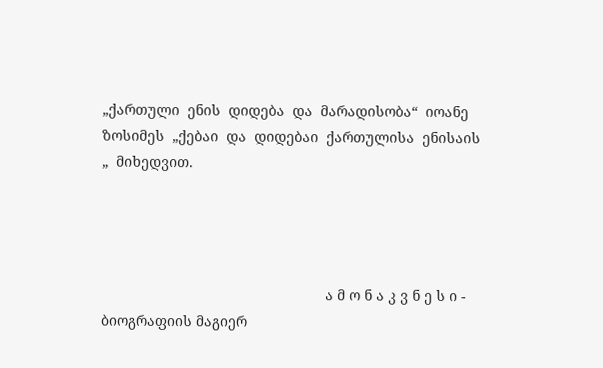„ქართული  ენის  დიდება  და  მარადისობა“  იოანე  ზოსიმეს  „ქებაი  და  დიდებაი  ქართულისა  ენისაის „  მიხედვით.




                                                        ა მ ო ნ ა კ ვ ნ ე ს ი - ბიოგრაფიის მაგიერ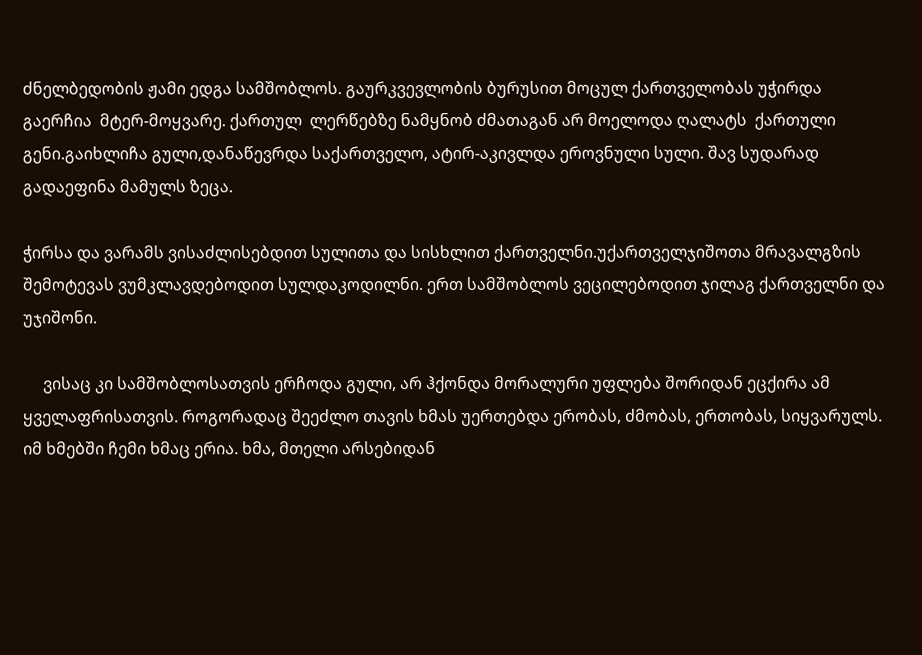ძნელბედობის ჟამი ედგა სამშობლოს. გაურკვევლობის ბურუსით მოცულ ქართველობას უჭირდა გაერჩია  მტერ-მოყვარე. ქართულ  ლერწებზე ნამყნობ ძმათაგან არ მოელოდა ღალატს  ქართული გენი.გაიხლიჩა გული,დანაწევრდა საქართველო, ატირ-აკივლდა ეროვნული სული. შავ სუდარად გადაეფინა მამულს ზეცა.

ჭირსა და ვარამს ვისაძლისებდით სულითა და სისხლით ქართველნი.უქართველჯიშოთა მრავალგზის შემოტევას ვუმკლავდებოდით სულდაკოდილნი. ერთ სამშობლოს ვეცილებოდით ჯილაგ ქართველნი და უჯიშონი.

     ვისაც კი სამშობლოსათვის ერჩოდა გული, არ ჰქონდა მორალური უფლება შორიდან ეცქირა ამ ყველაფრისათვის. როგორადაც შეეძლო თავის ხმას უერთებდა ერობას, ძმობას, ერთობას, სიყვარულს. იმ ხმებში ჩემი ხმაც ერია. ხმა, მთელი არსებიდან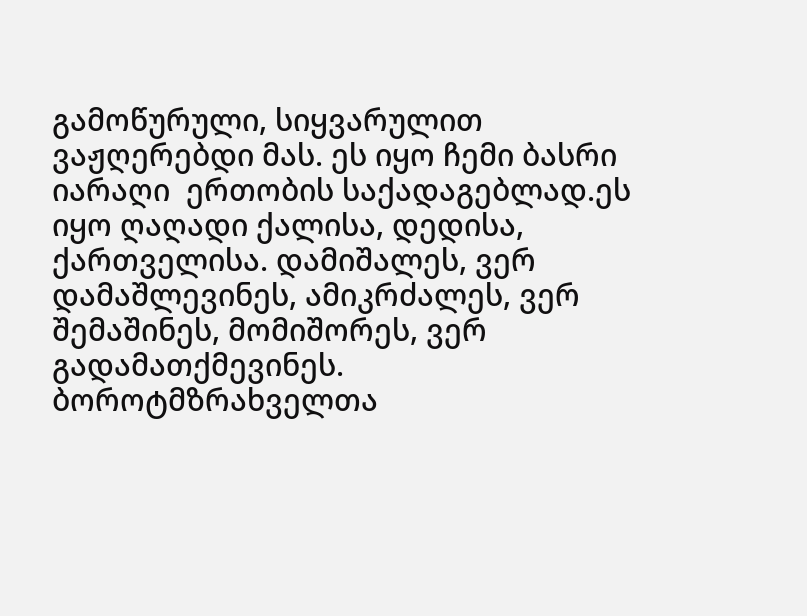გამოწურული, სიყვარულით ვაჟღერებდი მას. ეს იყო ჩემი ბასრი იარაღი  ერთობის საქადაგებლად.ეს იყო ღაღადი ქალისა, დედისა, ქართველისა. დამიშალეს, ვერ დამაშლევინეს, ამიკრძალეს, ვერ შემაშინეს, მომიშორეს, ვერ გადამათქმევინეს. ბოროტმზრახველთა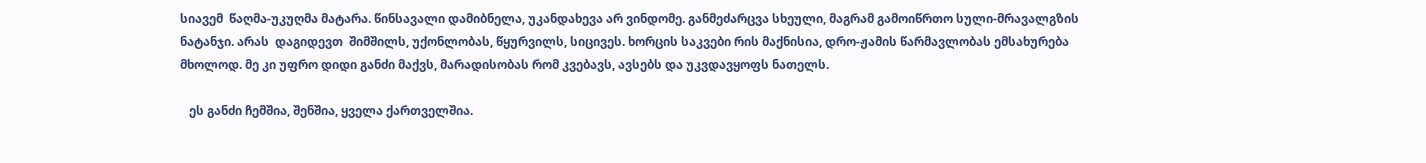სიავემ  წაღმა-უკუღმა მატარა. წინსავალი დამიბნელა, უკანდახევა არ ვინდომე. განმეძარცვა სხეული, მაგრამ გამოიწრთო სული-მრავალგზის ნატანჯი. არას  დაგიდევთ  შიმშილს, უქონლობას, წყურვილს, სიცივეს. ხორცის საკვები რის მაქნისია, დრო-ჟამის წარმავლობას ემსახურება მხოლოდ. მე კი უფრო დიდი განძი მაქვს, მარადისობას რომ კვებავს, ავსებს და უკვდავყოფს ნათელს.

   ეს განძი ჩემშია, შენშია, ყველა ქართველშია.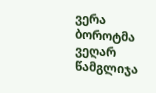ვერა ბოროტმა ვეღარ წამგლიჯა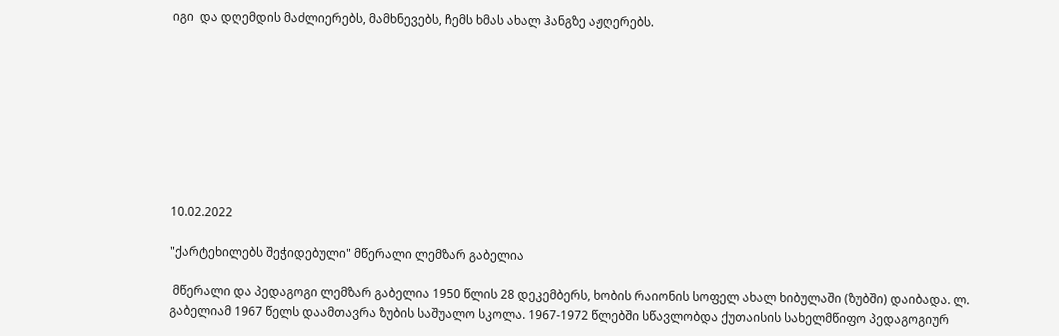იგი  და დღემდის მაძლიერებს, მამხნევებს, ჩემს ხმას ახალ ჰანგზე აჟღერებს.









10.02.2022

"ქარტეხილებს შეჭიდებული" მწერალი ლემზარ გაბელია

 მწერალი და პედაგოგი ლემზარ გაბელია 1950 წლის 28 დეკემბერს, ხობის რაიონის სოფელ ახალ ხიბულაში (ზუბში) დაიბადა. ლ. გაბელიამ 1967 წელს დაამთავრა ზუბის საშუალო სკოლა. 1967-1972 წლებში სწავლობდა ქუთაისის სახელმწიფო პედაგოგიურ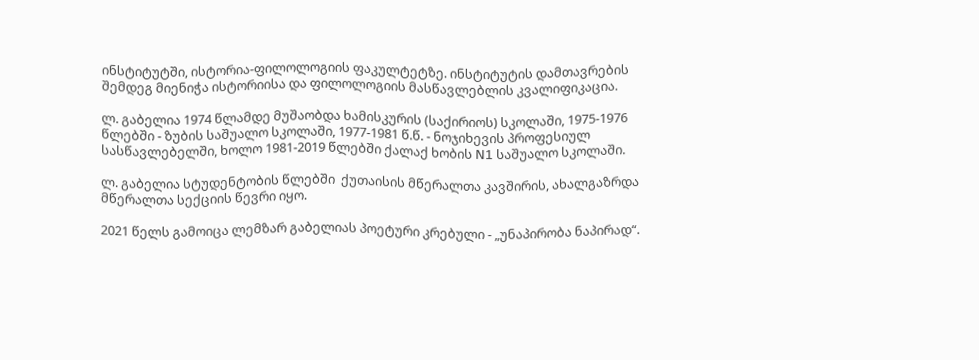ინსტიტუტში, ისტორია-ფილოლოგიის ფაკულტეტზე. ინსტიტუტის დამთავრების შემდეგ მიენიჭა ისტორიისა და ფილოლოგიის მასწავლებლის კვალიფიკაცია.

ლ. გაბელია 1974 წლამდე მუშაობდა ხამისკურის (საქირიოს) სკოლაში, 1975-1976 წლებში - ზუბის საშუალო სკოლაში, 1977-1981 წ.წ. - ნოჯიხევის პროფესიულ სასწავლებელში, ხოლო 1981-2019 წლებში ქალაქ ხობის N1 საშუალო სკოლაში.

ლ. გაბელია სტუდენტობის წლებში  ქუთაისის მწერალთა კავშირის, ახალგაზრდა მწერალთა სექციის წევრი იყო.

2021 წელს გამოიცა ლემზარ გაბელიას პოეტური კრებული - „უნაპირობა ნაპირად“.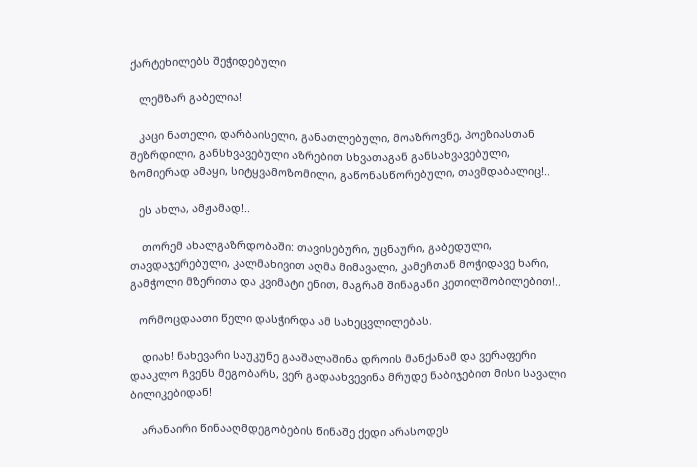ქარტეხილებს შეჭიდებული

   ლემზარ გაბელია!

   კაცი ნათელი, დარბაისელი, განათლებული, მოაზროვნე, პოეზიასთან შეზრდილი, განსხვავებული აზრებით სხვათაგან განსახვავებული, ზომიერად ამაყი, სიტყვამოზომილი, გაწონასწორებული, თავმდაბალიც!..

   ეს ახლა, ამჟამად!..

    თორემ ახალგაზრდობაში: თავისებური, უცნაური, გაბედული, თავდაჯერებული, კალმახივით აღმა მიმავალი, კამეჩთან მოჭიდავე ხარი, გამჭოლი მზერითა და კვიმატი ენით, მაგრამ შინაგანი კეთილშობილებით!..

   ორმოცდაათი წელი დასჭირდა ამ სახეცვლილებას.

    დიახ! ნახევარი საუკუნე გააშალაშინა დროის მანქანამ და ვერაფერი დააკლო ჩვენს მეგობარს, ვერ გადაახვევინა მრუდე ნაბიჯებით მისი სავალი ბილიკებიდან!

    არანაირი წინააღმდეგობების წინაშე ქედი არასოდეს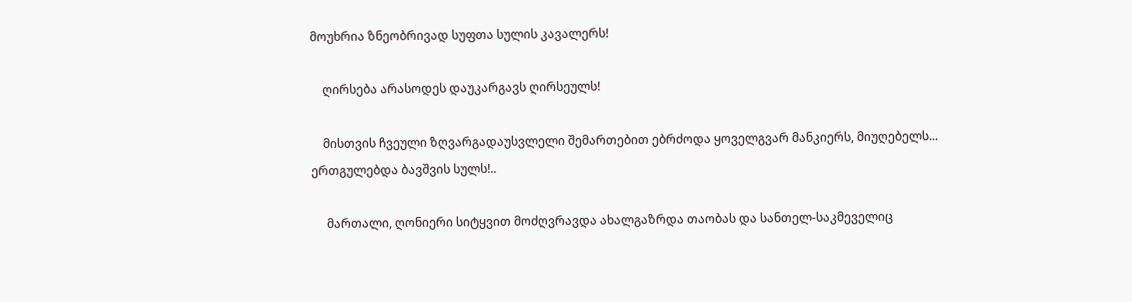მოუხრია ზნეობრივად სუფთა სულის კავალერს!

    ღირსება არასოდეს დაუკარგავს ღირსეულს!

    მისთვის ჩვეული ზღვარგადაუსვლელი შემართებით ებრძოდა ყოველგვარ მანკიერს, მიუღებელს... ერთგულებდა ბავშვის სულს!..

     მართალი, ღონიერი სიტყვით მოძღვრავდა ახალგაზრდა თაობას და სანთელ-საკმეველიც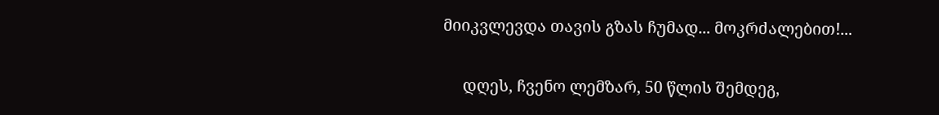მიიკვლევდა თავის გზას ჩუმად... მოკრძალებით!...

     დღეს, ჩვენო ლემზარ, 50 წლის შემდეგ,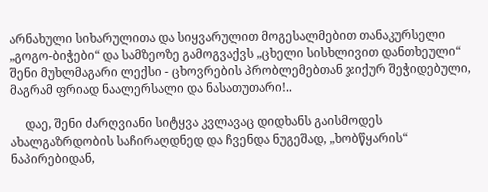არნახული სიხარულითა და სიყვარულით მოგესალმებით თანაკურსელი „გოგო-ბიჭები“ და სამზეოზე გამოგვაქვს „ცხელი სისხლივით დანთხეული“ შენი მუხლმაგარი ლექსი - ცხოვრების პრობლემებთან ჯიქურ შეჭიდებული, მაგრამ ფრიად ნაალერსალი და ნასათუთარი!..

     დაე, შენი ძარღვიანი სიტყვა კვლავაც დიდხანს გაისმოდეს ახალგაზრდობის საჩირაღდნედ და ჩვენდა ნუგეშად, „ხობწყარის“ ნაპირებიდან,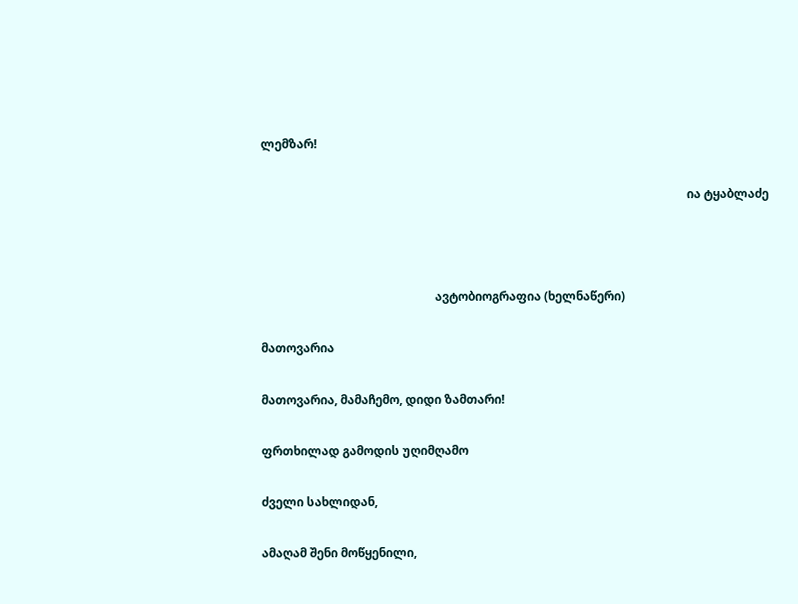ლემზარ!

                                                                                                                                              ია ტყაბლაძე



                                                          ავტობიოგრაფია (ხელნაწერი)

მათოვარია

მათოვარია, მამაჩემო, დიდი ზამთარი!

ფრთხილად გამოდის უღიმღამო

ძველი სახლიდან,

ამაღამ შენი მოწყენილი,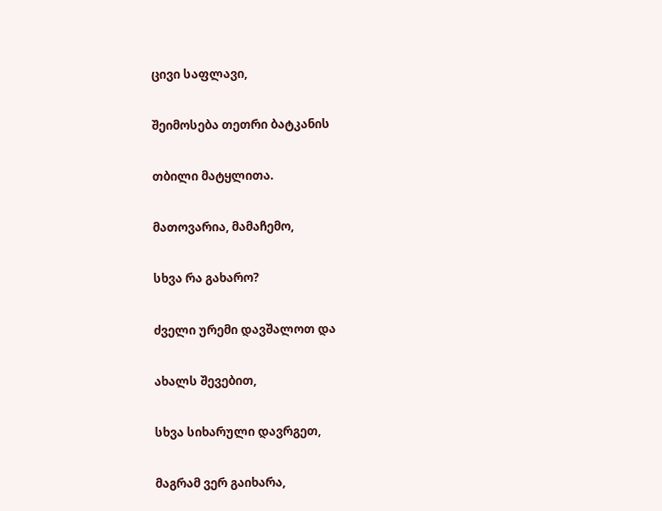ცივი საფლავი,

შეიმოსება თეთრი ბატკანის

თბილი მატყლითა.

მათოვარია, მამაჩემო,

სხვა რა გახარო?

ძველი ურემი დავშალოთ და

ახალს შევებით,

სხვა სიხარული დავრგეთ,

მაგრამ ვერ გაიხარა,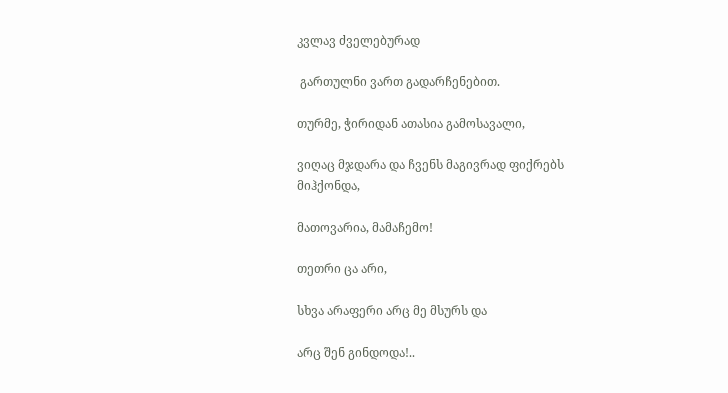კვლავ ძველებურად

 გართულნი ვართ გადარჩენებით.

თურმე, ჭირიდან ათასია გამოსავალი,

ვიღაც მჯდარა და ჩვენს მაგივრად ფიქრებს მიჰქონდა,

მათოვარია, მამაჩემო!

თეთრი ცა არი,

სხვა არაფერი არც მე მსურს და

არც შენ გინდოდა!..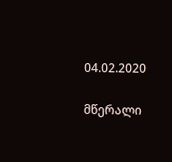04.02.2020

მწერალი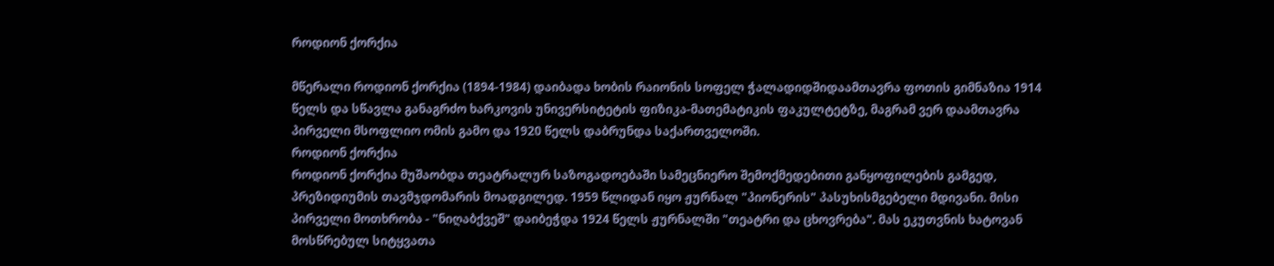როდიონ ქორქია

მწერალი როდიონ ქორქია (1894-1984) დაიბადა ხობის რაიონის სოფელ ჭალადიდშიდაამთავრა ფოთის გიმნაზია 1914 წელს და სწავლა განაგრძო ხარკოვის უნივერსიტეტის ფიზიკა-მათემატიკის ფაკულტეტზე, მაგრამ ვერ დაამთავრა პირველი მსოფლიო ომის გამო და 1920 წელს დაბრუნდა საქართველოში.
როდიონ ქორქია
როდიონ ქორქია მუშაობდა თეატრალურ საზოგადოებაში სამეცნიერო შემოქმედებითი განყოფილების გამგედ, პრეზიდიუმის თავმჯდომარის მოადგილედ. 1959 წლიდან იყო ჟურნალ "პიონერის" პასუხისმგებელი მდივანი. მისი პირველი მოთხრობა - "ნიღაბქვეშ" დაიბეჭდა 1924 წელს ჟურნალში "თეატრი და ცხოვრება". მას ეკუთვნის ხატოვან მოსწრებულ სიტყვათა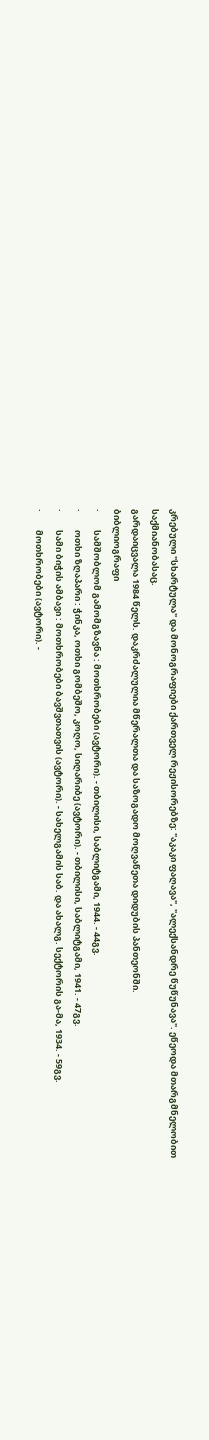კრებული "სხარტულა" და მონოგრაფიები ქართველ რეჟისორებზე: "აკაკი ფაღავა", "ალექსანდრე წუწუნავა". ეწეოდა მთარგმნელობით საქმიანობასაც.
გარდაიცვალა 1984 წელს. დაკრძალულია მწერალთა და საზოგადო მოღვაწეთა დიდუბის პანთეონში.
ბიბლიოგრაფი
·         სამშობლომ გამომგზავნა : მოთხრობები (ავტორი). - თბილისი, საბლიტგამი, 1944. - 44გვ.
·         ოთხი ზღაპარი : ჭინკა, ოთხი გომბეშო, კოღო, სიღარიბე (ავტორი). - თბილისი, საბლიტგამი, 1941. - 47გვ.
·         სამი ბიჭის ამბავი : მოთხრობები ბავშვთათვის (ავტორი). - სახელგამის საბ. და ახალგ. სექტორის გა-მა, 1934. - 59გვ.
·         მოთხრობები (ავტორი). -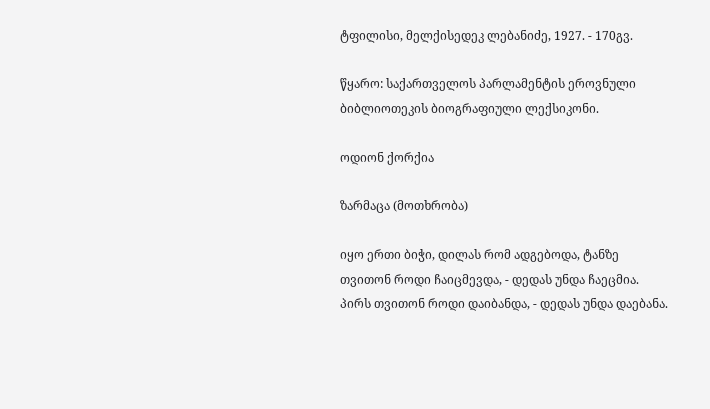ტფილისი, მელქისედეკ ლებანიძე, 1927. - 170გვ.

წყარო: საქართველოს პარლამენტის ეროვნული ბიბლიოთეკის ბიოგრაფიული ლექსიკონი.

ოდიონ ქორქია

ზარმაცა (მოთხრობა)

იყო ერთი ბიჭი, დილას რომ ადგებოდა, ტანზე თვითონ როდი ჩაიცმევდა, - დედას უნდა ჩაეცმია.
პირს თვითონ როდი დაიბანდა, - დედას უნდა დაებანა.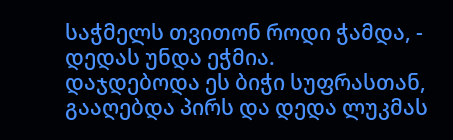საჭმელს თვითონ როდი ჭამდა, - დედას უნდა ეჭმია.
დაჯდებოდა ეს ბიჭი სუფრასთან, გააღებდა პირს და დედა ლუკმას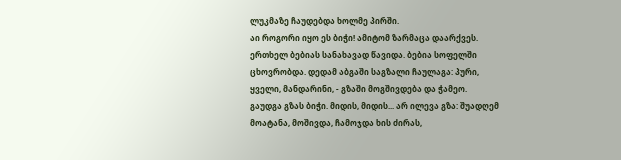ლუკმაზე ჩაუდებდა ხოლმე პირში.
აი როგორი იყო ეს ბიჭი! ამიტომ ზარმაცა დაარქვეს.
ერთხელ ბებიას სანახავად წავიდა. ბებია სოფელში ცხოვრობდა. დედამ აბგაში საგზალი ჩაულაგა: პური, ყველი, მანდარინი, - გზაში მოგშივდება და ჭამეო.
გაუდგა გზას ბიჭი. მიდის, მიდის... არ ილევა გზა: შუადღემ მოატანა, მოშივდა, ჩამოჯდა ხის ძირას,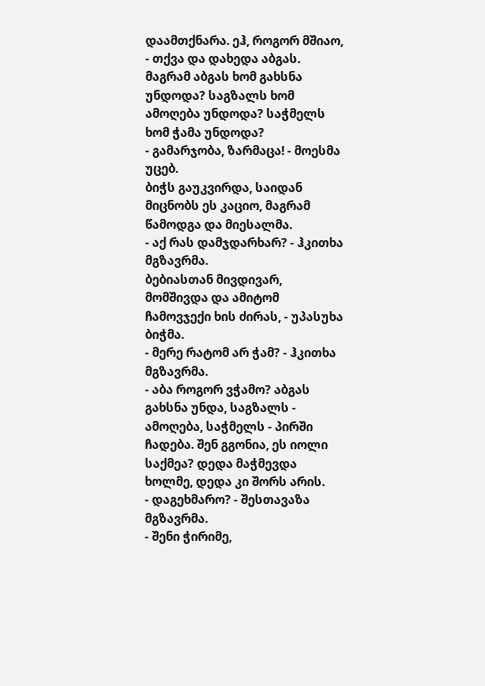დაამთქნარა. ეჰ, როგორ მშიაო, - თქვა და დახედა აბგას.
მაგრამ აბგას ხომ გახსნა უნდოდა? საგზალს ხომ ამოღება უნდოდა? საჭმელს ხომ ჭამა უნდოდა?
- გამარჯობა, ზარმაცა! - მოესმა უცებ.
ბიჭს გაუკვირდა, საიდან მიცნობს ეს კაციო, მაგრამ წამოდგა და მიესალმა.
- აქ რას დამჯდარხარ? - ჰკითხა მგზავრმა.
ბებიასთან მივდივარ, მომშივდა და ამიტომ ჩამოვჯექი ხის ძირას, - უპასუხა ბიჭმა.
- მერე რატომ არ ჭამ? - ჰკითხა მგზავრმა.
- აბა როგორ ვჭამო? აბგას გახსნა უნდა, საგზალს - ამოღება, საჭმელს - პირში ჩადება. შენ გგონია, ეს იოლი საქმეა? დედა მაჭმევდა ხოლმე, დედა კი შორს არის.
- დაგეხმარო? - შესთავაზა მგზავრმა.
- შენი ჭირიმე,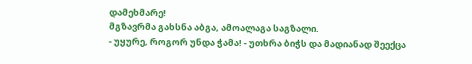დამეხმარე!
მგზავრმა გახსნა აბგა, ამოალაგა საგზალი.
- უყურე, როგორ უნდა ჭამა! - უთხრა ბიჭს და მადიანად შეექცა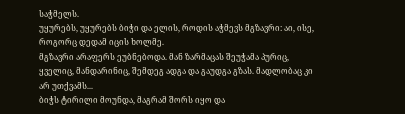საჭმელს.
უყურებს, უყურებს ბიჭი და ელის, როდის აჭმევს მგზავრი: აი, ისე, როგორც დედამ იცის ხოლმე.
მგზავრი არაფერს ეუბნებოდა. მან ზარმაცას შეუჭამა პურიც, ყველიც, მანდარინიც, შემდეგ ადგა და გაუდგა გზას. მადლობაც კი არ უთქვამს...
ბიჭს ტირილი მოუნდა, მაგრამ შორს იყო და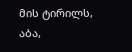მის ტირილს, აბა,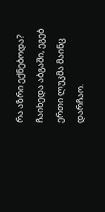რა აზრი ექნებოდა?
ჩაიხედა აბგაში, ეგებ ერთი ლუკმა მაინც დარჩაო.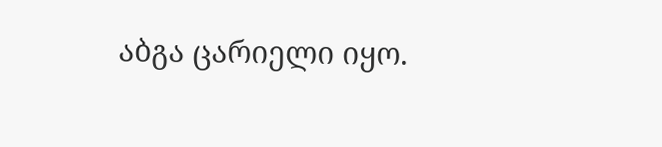აბგა ცარიელი იყო.